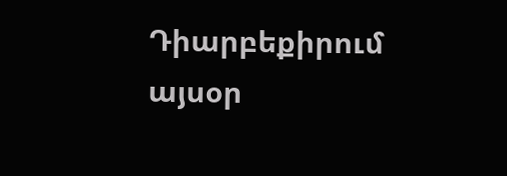Դիարբեքիրում այսօր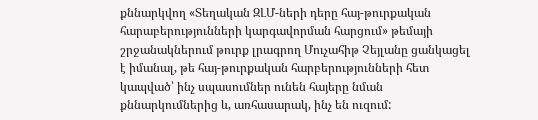քննարկվող «Տեղական ԶԼՄ-ների դերը հայ-թուրքական հարաբերությունների կարգավորման հարցում» թեմայի շրջանակներում թուրք լրագրող Մուչահիթ Չեյլանը ցանկացել է իմանալ, թե հայ-թուրքական հարբերությունների հետ կապված՝ ինչ սպասումներ ունեն հայերը նման քննարկումներից և, առհասարակ, ինչ են ուզում: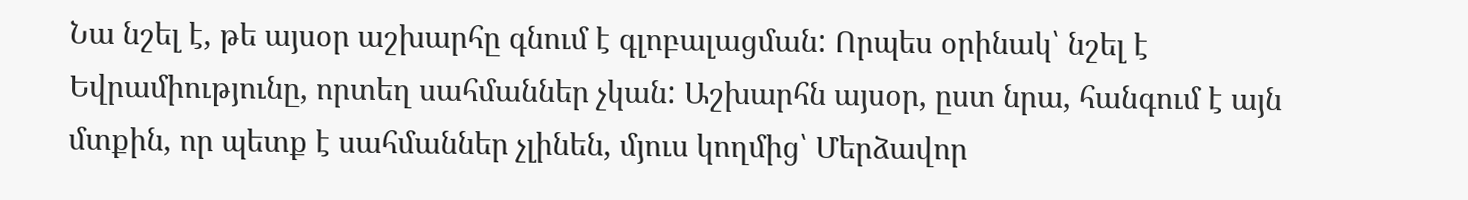Նա նշել է, թե այսօր աշխարհը գնում է գլոբալացման: Որպես օրինակ՝ նշել է Եվրամիությունը, որտեղ սահմաններ չկան: Աշխարհն այսօր, ըստ նրա, հանգում է այն մտքին, որ պետք է սահմաններ չլինեն, մյուս կողմից՝ Մերձավոր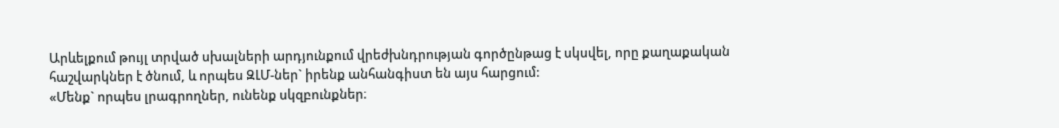Արևելքում թույլ տրված սխալների արդյունքում վրեժխնդրության գործընթաց է սկսվել, որը քաղաքական հաշվարկներ է ծնում, և որպես ԶԼՄ-ներ` իրենք անհանգիստ են այս հարցում:
«Մենք` որպես լրագրողներ, ունենք սկզբունքներ։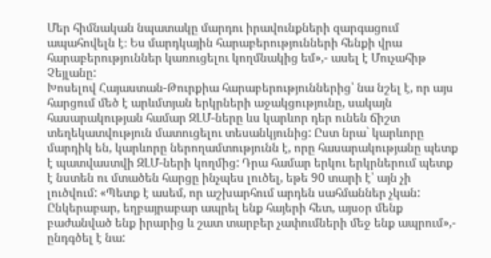Մեր հիմնական նպատակը մարդու իրավունքների զարգացում ապահովելն է։ Ես մարդկային հարաբերությունների հենքի վրա հարաբերություններ կառուցելու կողմնակից եմ»,- ասել է Մուչահիթ Չեյլանը:
Խոսելով Հայաստան-Թուրքիա հարաբերություններից՝ նա նշել է, որ այս հարցում մեծ է արևմտյան երկրների աջակցությունը, սակայն հասարակության համար ԶԼՄ-ները ևս կարևոր դեր ունեն ճիշտ տեղեկատվություն մատուցելու տեսանկյունից: Ըստ նրա` կարևորը մարդիկ են, կարևորը ներողամտությունն է, որը հասարակությանը պետք է պատվաստվի ԶԼՄ-ների կողմից: Դրա համար երկու երկրներում պետք է նստեն ու մտածեն հարցը ինչպես լուծել, եթե 90 տարի է՝ այն չի լուծվում: «Պետք է ասեմ, որ աշխարհում արդեն սահմաններ չկան: Ընկերաբար, եղբայրաբար ապրել ենք հայերի հետ, այսօր մենք բաժանված ենք իրարից և շատ տարբեր չափումների մեջ ենք ապրում»,- ընդգծել է նա: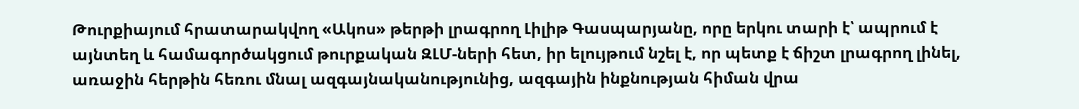Թուրքիայում հրատարակվող «Ակոս» թերթի լրագրող Լիլիթ Գասպարյանը, որը երկու տարի է՝ ապրում է այնտեղ և համագործակցում թուրքական ԶԼՄ-ների հետ, իր ելույթում նշել է, որ պետք է ճիշտ լրագրող լինել, առաջին հերթին հեռու մնալ ազգայնականությունից, ազգային ինքնության հիման վրա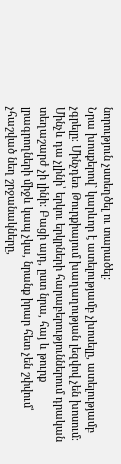նորություն չստեղծել ու տարածել:
Նրա խոսքերով` կարևոր է ատելությամբ չխոսելը, ատելությամբ չգրելը։ Մինչդեռ Թուրքիայում խաղաղության լեզվով չեն խոսում։ Մինչև դա չլինի՝ երկու երկրների հարաբերություններում դրական տեղաշարժ չի լինի: Բացի այդ, ըստ նրա, հայ և թուրք լրագրողների միջև կապ չկա, նրանք իրար հետ չեն շփվում՝ չհաշված նեղ շրջանակները,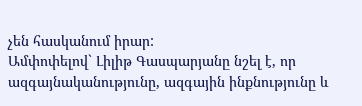չեն հասկանում իրար:
Ամփոփելով` Լիլիթ Գասպարյանը նշել է, որ ազգայնականությունը, ազգային ինքնությունը և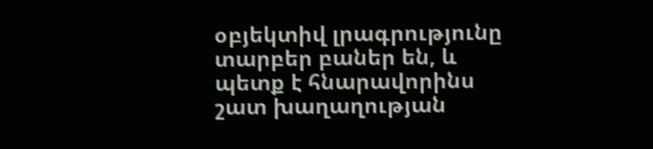օբյեկտիվ լրագրությունը տարբեր բաներ են, և պետք է հնարավորինս շատ խաղաղության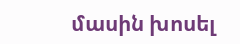մասին խոսել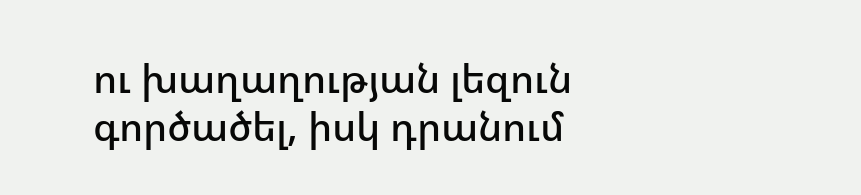ու խաղաղության լեզուն գործածել, իսկ դրանում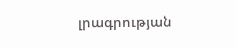լրագրության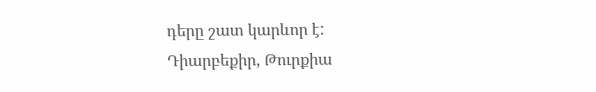դերը շատ կարևոր է:
Դիարբեքիր, Թուրքիա